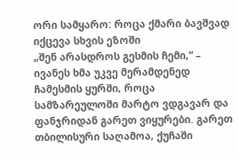ორი სამყარო: როცა ქმარი ბავშვად იქცევა სხვის ეზოში
„შენ არასდროს გესმის ჩემი,“ – ივანეს ხმა უკვე მერამდენედ ჩამესმის ყურში, როცა სამზარეულოში მარტო ვდგავარ და ფანჯრიდან გარეთ ვიყურები. გარეთ თბილისური საღამოა, ქუჩაში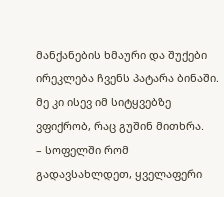მანქანების ხმაური და შუქები ირეკლება ჩვენს პატარა ბინაში. მე კი ისევ იმ სიტყვებზე ვფიქრობ, რაც გუშინ მითხრა.
– სოფელში რომ გადავსახლდეთ, ყველაფერი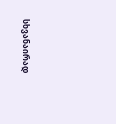სხვანაირად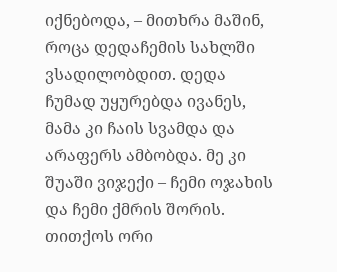იქნებოდა, – მითხრა მაშინ, როცა დედაჩემის სახლში ვსადილობდით. დედა ჩუმად უყურებდა ივანეს, მამა კი ჩაის სვამდა და არაფერს ამბობდა. მე კი შუაში ვიჯექი – ჩემი ოჯახის და ჩემი ქმრის შორის. თითქოს ორი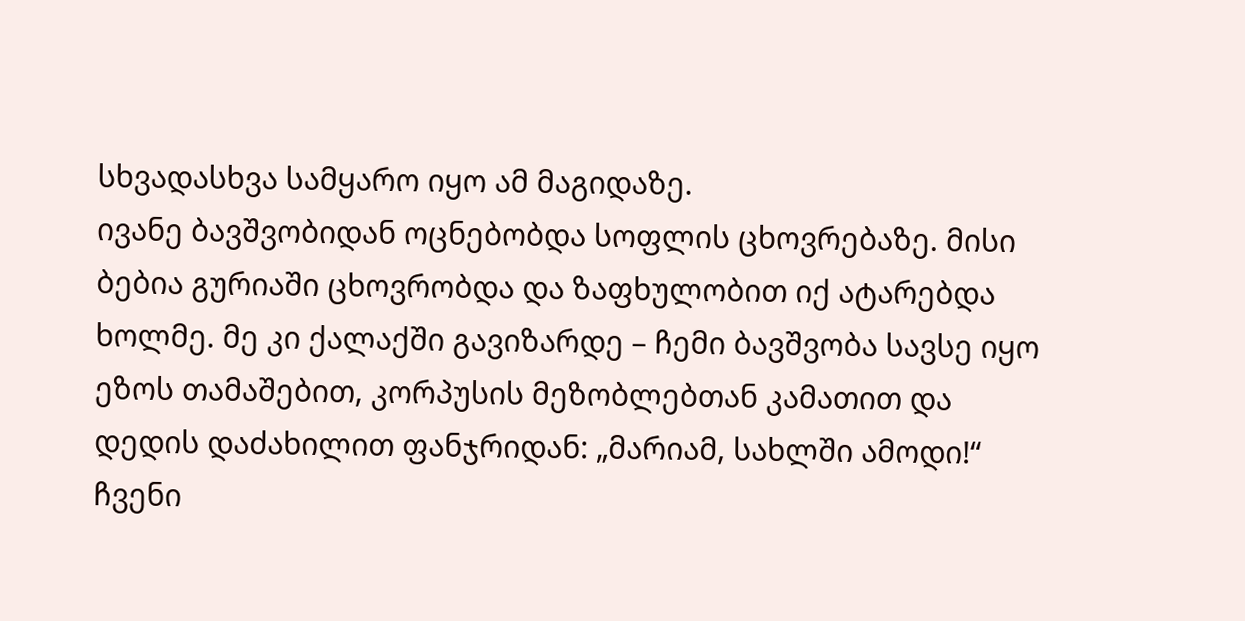სხვადასხვა სამყარო იყო ამ მაგიდაზე.
ივანე ბავშვობიდან ოცნებობდა სოფლის ცხოვრებაზე. მისი ბებია გურიაში ცხოვრობდა და ზაფხულობით იქ ატარებდა ხოლმე. მე კი ქალაქში გავიზარდე – ჩემი ბავშვობა სავსე იყო ეზოს თამაშებით, კორპუსის მეზობლებთან კამათით და დედის დაძახილით ფანჯრიდან: „მარიამ, სახლში ამოდი!“
ჩვენი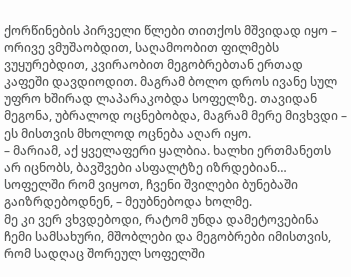ქორწინების პირველი წლები თითქოს მშვიდად იყო – ორივე ვმუშაობდით, საღამოობით ფილმებს ვუყურებდით, კვირაობით მეგობრებთან ერთად კაფეში დავდიოდით. მაგრამ ბოლო დროს ივანე სულ უფრო ხშირად ლაპარაკობდა სოფელზე. თავიდან მეგონა, უბრალოდ ოცნებობდა, მაგრამ მერე მივხვდი – ეს მისთვის მხოლოდ ოცნება აღარ იყო.
– მარიამ, აქ ყველაფერი ყალბია. ხალხი ერთმანეთს არ იცნობს, ბავშვები ასფალტზე იზრდებიან… სოფელში რომ ვიყოთ, ჩვენი შვილები ბუნებაში გაიზრდებოდნენ, – მეუბნებოდა ხოლმე.
მე კი ვერ ვხვდებოდი, რატომ უნდა დამეტოვებინა ჩემი სამსახური, მშობლები და მეგობრები იმისთვის, რომ სადღაც შორეულ სოფელში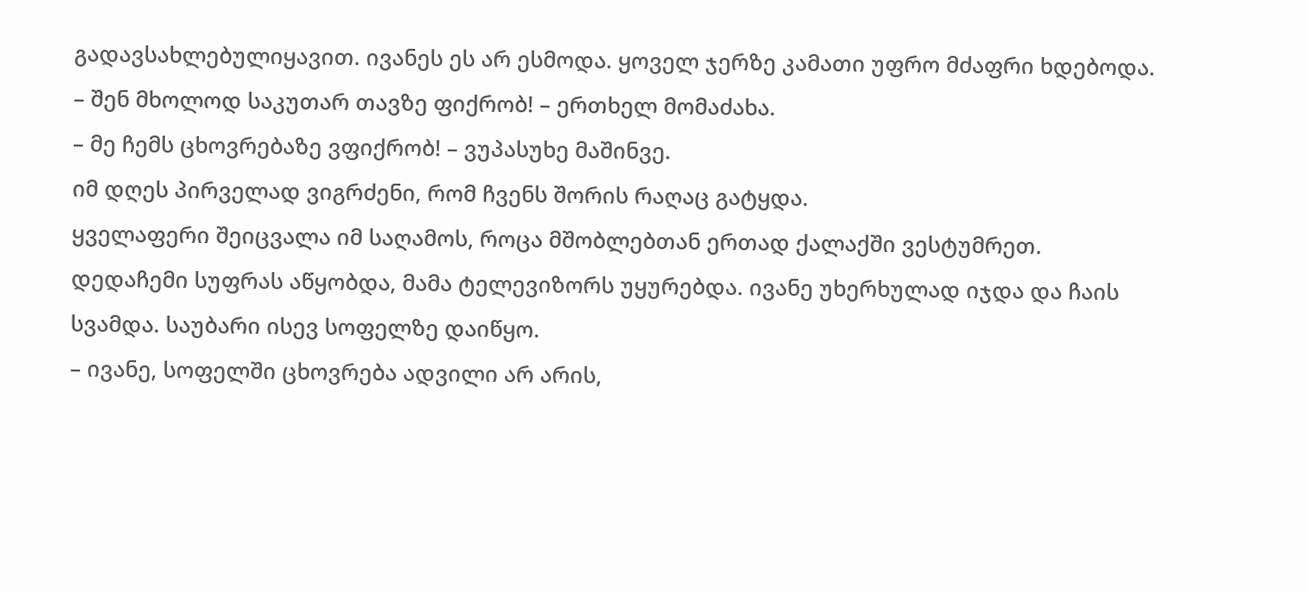გადავსახლებულიყავით. ივანეს ეს არ ესმოდა. ყოველ ჯერზე კამათი უფრო მძაფრი ხდებოდა.
– შენ მხოლოდ საკუთარ თავზე ფიქრობ! – ერთხელ მომაძახა.
– მე ჩემს ცხოვრებაზე ვფიქრობ! – ვუპასუხე მაშინვე.
იმ დღეს პირველად ვიგრძენი, რომ ჩვენს შორის რაღაც გატყდა.
ყველაფერი შეიცვალა იმ საღამოს, როცა მშობლებთან ერთად ქალაქში ვესტუმრეთ. დედაჩემი სუფრას აწყობდა, მამა ტელევიზორს უყურებდა. ივანე უხერხულად იჯდა და ჩაის სვამდა. საუბარი ისევ სოფელზე დაიწყო.
– ივანე, სოფელში ცხოვრება ადვილი არ არის,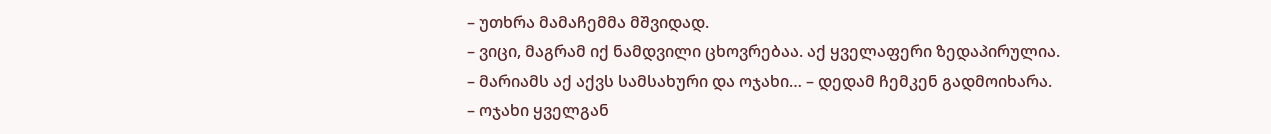– უთხრა მამაჩემმა მშვიდად.
– ვიცი, მაგრამ იქ ნამდვილი ცხოვრებაა. აქ ყველაფერი ზედაპირულია.
– მარიამს აქ აქვს სამსახური და ოჯახი… – დედამ ჩემკენ გადმოიხარა.
– ოჯახი ყველგან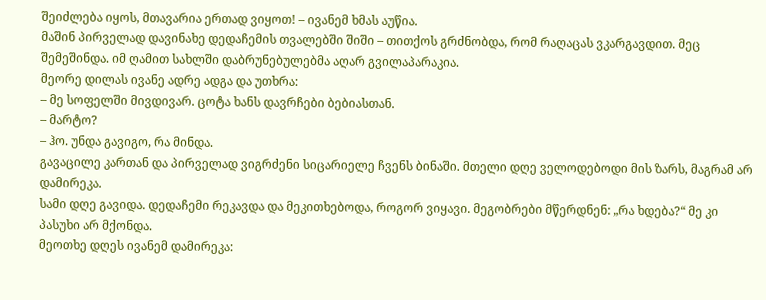შეიძლება იყოს, მთავარია ერთად ვიყოთ! – ივანემ ხმას აუწია.
მაშინ პირველად დავინახე დედაჩემის თვალებში შიში – თითქოს გრძნობდა, რომ რაღაცას ვკარგავდით. მეც შემეშინდა. იმ ღამით სახლში დაბრუნებულებმა აღარ გვილაპარაკია.
მეორე დილას ივანე ადრე ადგა და უთხრა:
– მე სოფელში მივდივარ. ცოტა ხანს დავრჩები ბებიასთან.
– მარტო?
– ჰო. უნდა გავიგო, რა მინდა.
გავაცილე კართან და პირველად ვიგრძენი სიცარიელე ჩვენს ბინაში. მთელი დღე ველოდებოდი მის ზარს, მაგრამ არ დამირეკა.
სამი დღე გავიდა. დედაჩემი რეკავდა და მეკითხებოდა, როგორ ვიყავი. მეგობრები მწერდნენ: „რა ხდება?“ მე კი პასუხი არ მქონდა.
მეოთხე დღეს ივანემ დამირეკა: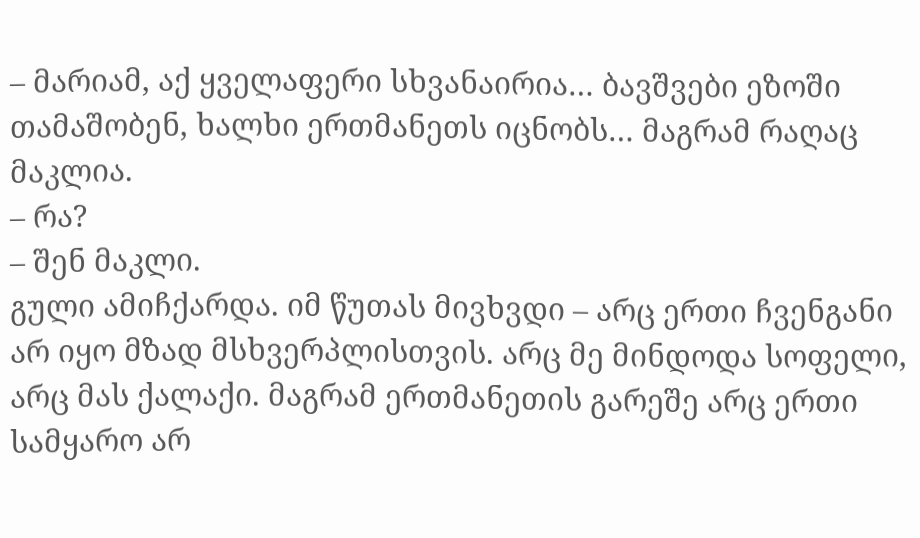– მარიამ, აქ ყველაფერი სხვანაირია… ბავშვები ეზოში თამაშობენ, ხალხი ერთმანეთს იცნობს… მაგრამ რაღაც მაკლია.
– რა?
– შენ მაკლი.
გული ამიჩქარდა. იმ წუთას მივხვდი – არც ერთი ჩვენგანი არ იყო მზად მსხვერპლისთვის. არც მე მინდოდა სოფელი, არც მას ქალაქი. მაგრამ ერთმანეთის გარეშე არც ერთი სამყარო არ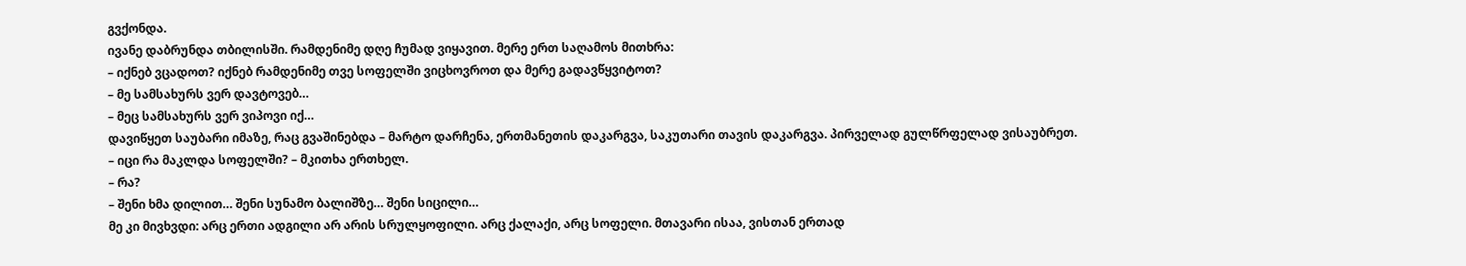გვქონდა.
ივანე დაბრუნდა თბილისში. რამდენიმე დღე ჩუმად ვიყავით. მერე ერთ საღამოს მითხრა:
– იქნებ ვცადოთ? იქნებ რამდენიმე თვე სოფელში ვიცხოვროთ და მერე გადავწყვიტოთ?
– მე სამსახურს ვერ დავტოვებ…
– მეც სამსახურს ვერ ვიპოვი იქ…
დავიწყეთ საუბარი იმაზე, რაც გვაშინებდა – მარტო დარჩენა, ერთმანეთის დაკარგვა, საკუთარი თავის დაკარგვა. პირველად გულწრფელად ვისაუბრეთ.
– იცი რა მაკლდა სოფელში? – მკითხა ერთხელ.
– რა?
– შენი ხმა დილით… შენი სუნამო ბალიშზე… შენი სიცილი…
მე კი მივხვდი: არც ერთი ადგილი არ არის სრულყოფილი. არც ქალაქი, არც სოფელი. მთავარი ისაა, ვისთან ერთად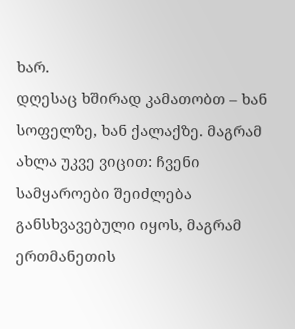ხარ.
დღესაც ხშირად კამათობთ – ხან სოფელზე, ხან ქალაქზე. მაგრამ ახლა უკვე ვიცით: ჩვენი სამყაროები შეიძლება განსხვავებული იყოს, მაგრამ ერთმანეთის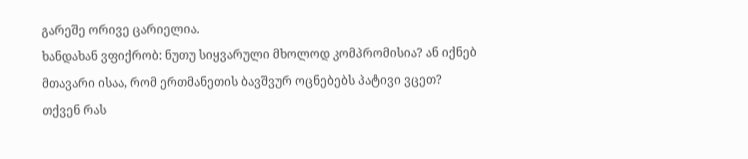გარეშე ორივე ცარიელია.
ხანდახან ვფიქრობ: ნუთუ სიყვარული მხოლოდ კომპრომისია? ან იქნებ მთავარი ისაა, რომ ერთმანეთის ბავშვურ ოცნებებს პატივი ვცეთ? თქვენ რას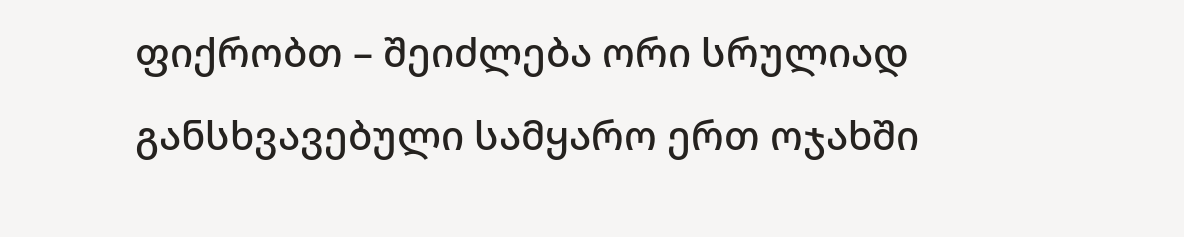ფიქრობთ – შეიძლება ორი სრულიად განსხვავებული სამყარო ერთ ოჯახში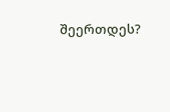შეერთდეს?